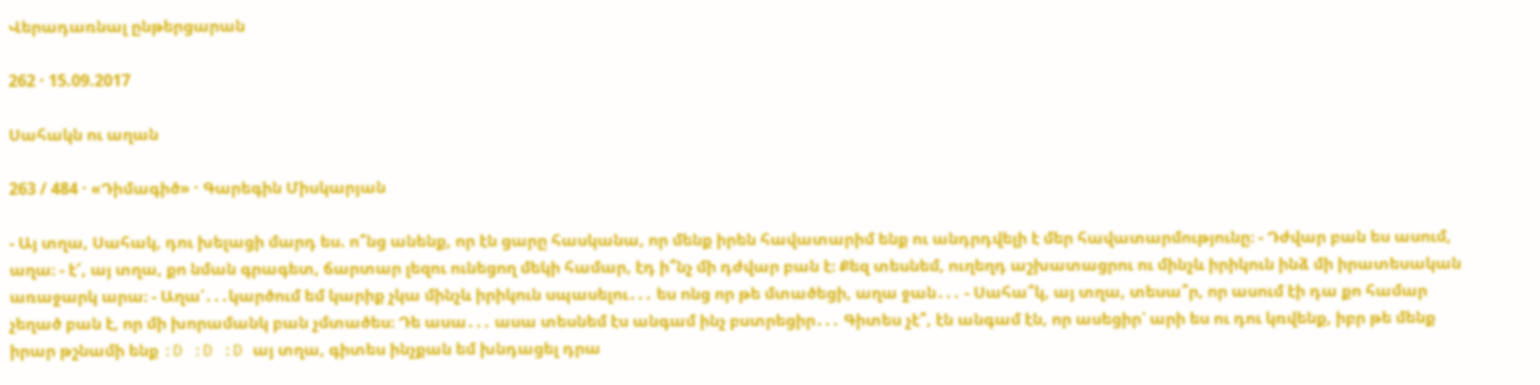Վերադառնալ ընթերցարան

262 · 15.09.2017

Սահակն ու աղան

263 / 484 · «Դիմագիծ» · Գարեգին Միսկարյան

- Այ տղա, Սահակ, դու խելացի մարդ ես. ո՞նց անենք, որ էն ցարը հասկանա, որ մենք իրեն հավատարիմ ենք ու անդրդվելի է մեր հավատարմությունը։ - Դժվար բան ես ասում, աղա։ - է՜, այ տղա, քո նման գրագետ, ճարտար լեզու ունեցող մեկի համար, էդ ի՞նչ մի դժվար բան է։ Քեզ տեսնեմ, ուղեղդ աշխատացրու ու մինչև իրիկուն ինձ մի իրատեսական առաջարկ արա։ - Աղա՛․․․կարծում եմ կարիք չկա մինչև իրիկուն սպասելու․․․ ես ոնց որ թե մտածեցի, աղա ջան․․․ - Սահա՞կ, այ տղա, տեսա՞ր, որ ասում էի դա քո համար չեղած բան է, որ մի խորամանկ բան չմտածես։ Դե ասա․․․ ասա տեսնեմ էս անգամ ինչ բստրեցիր․․․ Գիտես չէ՞, էն անգամ էն, որ ասեցիր՝ արի ես ու դու կռվենք, իբր թե մենք իրար թշնամի ենք :D :D :D այ տղա, գիտես ինչքան եմ խնդացել դրա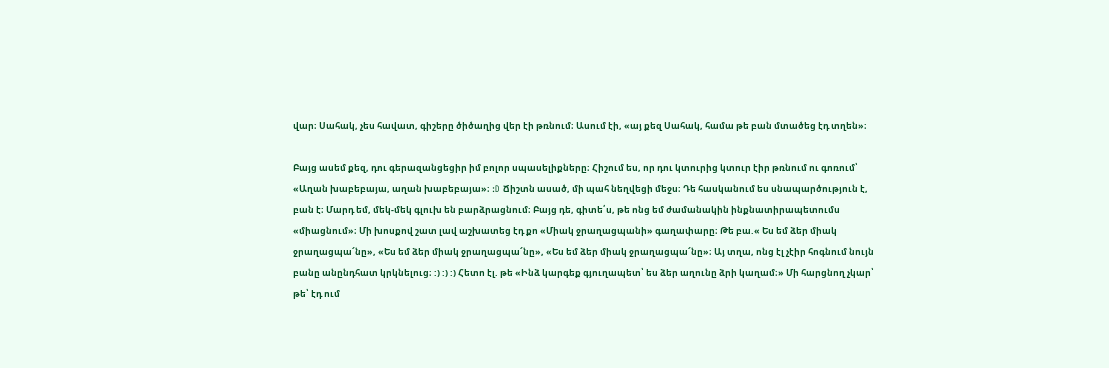վար։ Սահակ, չես հավատ, գիշերը ծիծաղից վեր էի թռնում։ Ասում էի, «այ քեզ Սահակ, համա թե բան մտածեց էդ տղեն»։

Բայց ասեմ քեզ, դու գերազանցեցիր իմ բոլոր սպասելիքները։ Հիշում ես, որ դու կտուրից կտուր էիր թռնում ու գոռում՝ «Աղան խաբեբայա, աղան խաբեբայա»։ :D Ճիշտն ասած, մի պահ նեղվեցի մեջս։ Դե հասկանում ես սնապարծություն է, բան է։ Մարդ եմ, մեկ-մեկ գլուխ են բարձրացնում։ Բայց դե, գիտե՛ս, թե ոնց եմ ժամանակին ինքնատիրապետումս «միացնում»։ Մի խոսքով շատ լավ աշխատեց էդ քո «Միակ ջրաղացպանի» գաղափարը։ Թե բա.« Ես եմ ձեր միակ ջրաղացպա՜նը», «Ես եմ ձեր միակ ջրաղացպա՜նը», «Ես եմ ձեր միակ ջրաղացպա՜նը»։ Այ տղա, ոնց էլ չէիր հոգնում նույն բանը անընդհատ կրկնելուց։ :) :) :) Հետո էլ. թե «Ինձ կարգեք գյուղապետ՝ ես ձեր աղունը ձրի կաղամ։» Մի հարցնող չկար՝ թե՝ էդ ում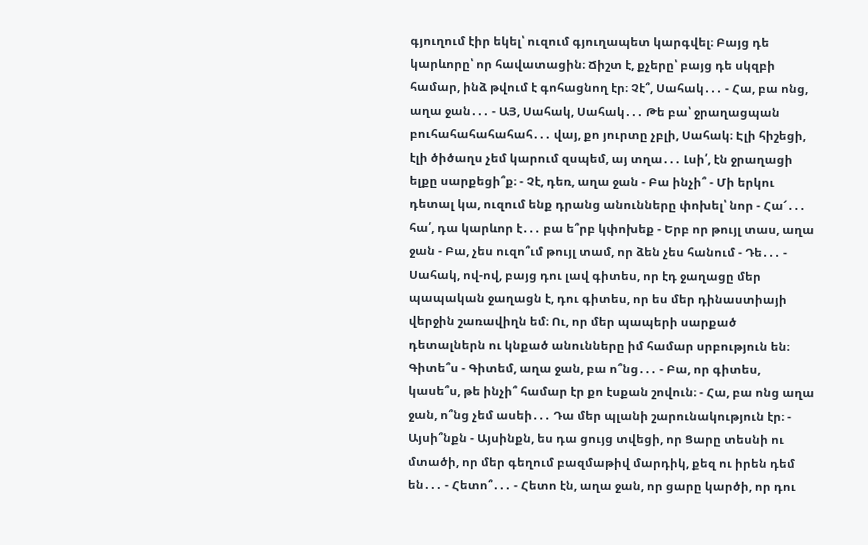գյուղում էիր եկել՝ ուզում գյուղապետ կարգվել։ Բայց դե կարևորը՝ որ հավատացին։ Ճիշտ է, քչերը՝ բայց դե սկզբի համար, ինձ թվում է գոհացնող էր։ Չէ՞, Սահակ․․․ - Հա, բա ոնց, աղա ջան․․․ - ԱՅ, Սահակ, Սահակ․․․ Թե բա՝ ջրաղացպան բուհահահահահահ․․․ վայ, քո յուրտը չբլի, Սահակ։ Էլի հիշեցի, էլի ծիծաղս չեմ կարում զսպեմ, այ տղա․․․ Լսի՛, էն ջրաղացի ելքը սարքեցի՞ք։ - Չէ, դեռ, աղա ջան - Բա ինչի՞ - Մի երկու դետալ կա, ուզում ենք դրանց անունները փոխել՝ նոր - Հա՜․․․ հա՛, դա կարևոր է․․․ բա ե՞րբ կփոխեք - Երբ որ թույլ տաս, աղա ջան - Բա, չես ուզո՞ւմ թույլ տամ, որ ձեն չես հանում - Դե․․․ - Սահակ, ով-ով, բայց դու լավ գիտես, որ էդ ջաղացը մեր պապական ջաղացն է, դու գիտես, որ ես մեր դինաստիայի վերջին շառավիղն եմ։ Ու, որ մեր պապերի սարքած դետալներն ու կնքած անունները իմ համար սրբություն են։ Գիտե՞ս - Գիտեմ, աղա ջան, բա ո՞նց․․․ - Բա, որ գիտես, կասե՞ս, թե ինչի՞ համար էր քո էսքան շովուն։ - Հա, բա ոնց աղա ջան, ո՞նց չեմ ասեի․․․ Դա մեր պլանի շարունակություն էր։ - Այսի՞նքն - Այսինքն, ես դա ցույց տվեցի, որ Ցարը տեսնի ու մտածի, որ մեր գեղում բազմաթիվ մարդիկ, քեզ ու իրեն դեմ են․․․ - Հետո՞․․․ - Հետո էն, աղա ջան, որ ցարը կարծի, որ դու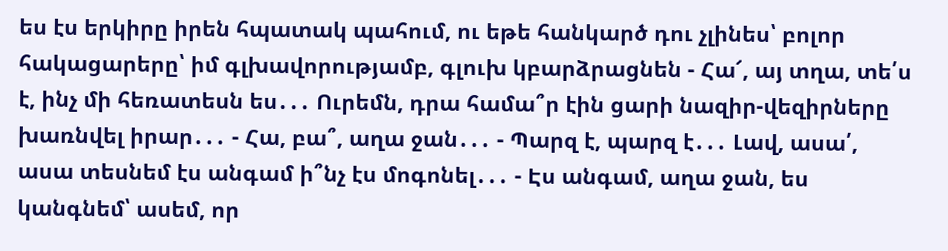ես էս երկիրը իրեն հպատակ պահում, ու եթե հանկարծ դու չլինես՝ բոլոր հակացարերը՝ իմ գլխավորությամբ, գլուխ կբարձրացնեն - Հա՜, այ տղա, տե՛ս է, ինչ մի հեռատեսն ես․․․ Ուրեմն, դրա համա՞ր էին ցարի նազիր-վեզիրները խառնվել իրար․․․ - Հա, բա՞, աղա ջան․․․ - Պարզ է, պարզ է․․․ Լավ, ասա՛, ասա տեսնեմ էս անգամ ի՞նչ էս մոգոնել․․․ - Էս անգամ, աղա ջան, ես կանգնեմ՝ ասեմ, որ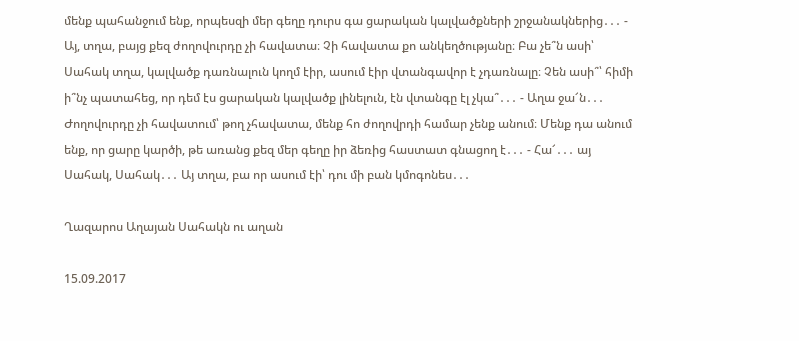մենք պահանջում ենք, որպեսզի մեր գեղը դուրս գա ցարական կալվածքների շրջանակներից․․․ - Այ, տղա, բայց քեզ ժողովուրդը չի հավատա։ Չի հավատա քո անկեղծությանը։ Բա չե՞ն ասի՝ Սահակ տղա, կալվածք դառնալուն կողմ էիր, ասում էիր վտանգավոր է չդառնալը։ Չեն ասի՞՝ հիմի ի՞նչ պատահեց, որ դեմ էս ցարական կալվածք լինելուն, էն վտանգը էլ չկա՞․․․ - Աղա ջա՜ն․․․ Ժողովուրդը չի հավատում՝ թող չհավատա, մենք հո ժողովրդի համար չենք անում։ Մենք դա անում ենք, որ ցարը կարծի, թե առանց քեզ մեր գեղը իր ձեռից հաստատ գնացող է․․․ - Հա՜․․․ այ Սահակ, Սահակ․․․ Այ տղա, բա որ ասում էի՝ դու մի բան կմոգոնես․․․

Ղազարոս Աղայան Սահակն ու աղան

15.09.2017